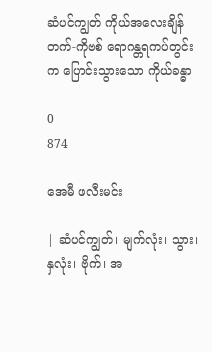ဆံပင်ကျွတ် ကိုယ်အလေးချိန်တက်-ကိုဗစ် ရောဂန္တရကပ်တွင်းက ပြောင်းသွားသော ကိုယ်ခန္ဓာ

0
874

အေမီ ဖလီးမင်း

| ဆံပင်ကျွတ်၊ မျက်လုံး၊ သွား၊ နှလုံး၊ ဗိုက်၊ အ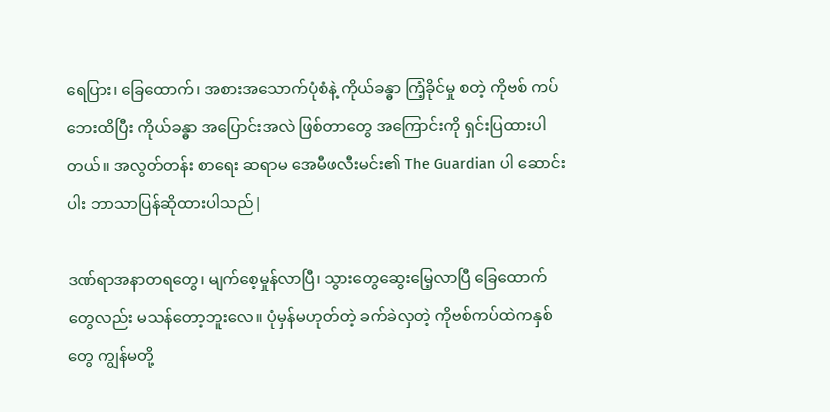ရေပြား၊ ခြေထောက်၊ အစားအသောက်ပုံစံနဲ့ ကိုယ်ခန္ဓာ ကြံ့ခိုင်မှု စတဲ့ ကိုဗစ် ကပ်ဘေးထိပြီး ကိုယ်ခန္ဓာ အပြောင်းအလဲ ဖြစ်တာတွေ အကြောင်းကို ရှင်းပြထားပါတယ်။ အလွတ်တန်း စာရေး ဆရာမ အေမီဖလီးမင်း၏ The Guardian ပါ ဆောင်းပါး ဘာသာပြန်ဆိုထားပါသည်|

ဒဏ်ရာအနာတရတွေ၊ မျက်စေ့မှုန်လာပြီ၊ သွားတွေဆွေးမြေ့လာပြီ ခြေထောက်တွေလည်း မသန်တော့ဘူးလေ။ ပုံမှန်မဟုတ်တဲ့ ခက်ခဲလှတဲ့ ကိုဗစ်ကပ်ထဲကနှစ်တွေ ကျွန်မတို့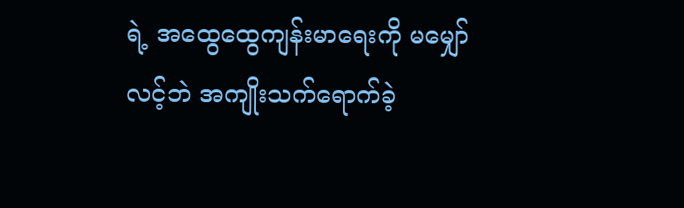ရဲ့ အထွေထွေကျန်းမာရေးကို မမျှော်လင့်ဘဲ အကျိုးသက်ရောက်ခဲ့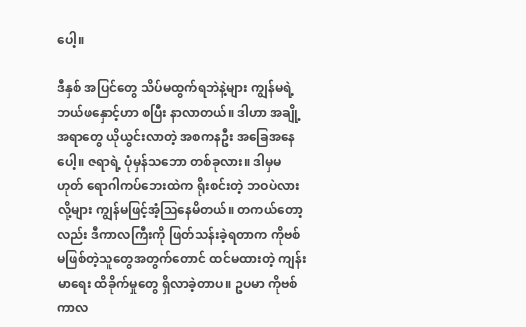ပေါ့။

ဒီနှစ် အပြင်တွေ သိပ်မထွက်ရဘဲနဲ့များ ကျွန်မရဲ့ ဘယ်ဖနှောင့်ဟာ စပြီး နာလာတယ်။ ဒါဟာ အချို့အရာတွေ ယိုယွင်းလာတဲ့ အစကနဦး အခြေအနေပေါ့။ ဇရာရဲ့ ပုံမှန်သဘော တစ်ခုလား။ ဒါမှမဟုတ် ရောဂါကပ်ဘေးထဲက ရိုးစင်းတဲ့ ဘဝပဲလား လို့များ ကျွန်မဖြင့်အံ့ဩနေမိတယ်။ တကယ်တော့လည်း ဒီကာလကြီးကို ဖြတ်သန်းခဲ့ရတာက ကိုဗစ်မဖြစ်တဲ့သူတွေအတွက်တောင် ထင်မထားတဲ့ ကျန်းမာရေး ထိခိုက်မှုတွေ ရှိလာခဲ့တာပ။ ဥပမာ ကိုဗစ်ကာလ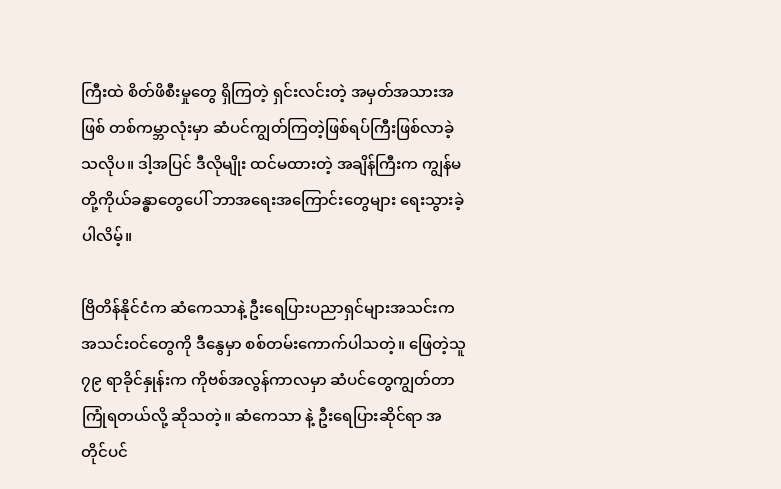ကြီးထဲ စိတ်ဖိစီးမှုတွေ ရှိကြတဲ့ ရှင်းလင်းတဲ့ အမှတ်အသားအဖြစ် တစ်ကမ္ဘာလုံးမှာ ဆံပင်ကျွတ်ကြတဲ့ဖြစ်ရပ်ကြီးဖြစ်လာခဲ့သလိုပ။ ဒါ့အပြင် ဒီလိုမျိုး ထင်မထားတဲ့ အချိန်ကြီးက ကျွန်မတို့ကိုယ်ခန္ဓာတွေပေါ် ဘာအရေးအကြောင်းတွေများ ရေးသွားခဲ့ပါလိမ့်။

ဗြိတိန်နိုင်ငံက ဆံကေသာနဲ့ ဦးရေပြားပညာရှင်များအသင်းက အသင်းဝင်တွေကို ဒီနွေမှာ စစ်တမ်းကောက်ပါသတဲ့။ ဖြေတဲ့သူ ၇၉ ရာခိုင်နှုန်းက ကိုဗစ်အလွန်ကာလမှာ ဆံပင်တွေကျွတ်တာကြုံရတယ်လို့ ဆိုသတဲ့။ ဆံကေသာ နဲ့ ဦးရေပြားဆိုင်ရာ အတိုင်ပင်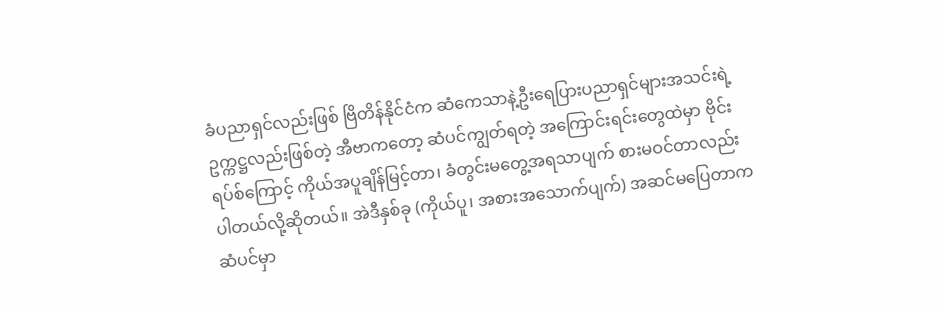ခံပညာရှင်လည်းဖြစ် ဗြိတိန်နိုင်ငံက ဆံကေသာနဲ့ဦးရေပြားပညာရှင်များအသင်းရဲ့ ဥက္ကဋ္ဌလည်းဖြစ်တဲ့ အီဗာကတော့ ဆံပင်ကျွတ်ရတဲ့ အကြောင်းရင်းတွေထဲမှာ ဗိုင်းရပ်စ်ကြောင့် ကိုယ်အပူချိန်မြင့်တာ၊ ခံတွင်းမတွေ့အရသာပျက် စားမဝင်တာလည်း ပါတယ်လို့ဆိုတယ်။ အဲဒီနှစ်ခု (ကိုယ်ပူ၊ အစားအသောက်ပျက်) အဆင်မပြေတာက ဆံပင်မှာ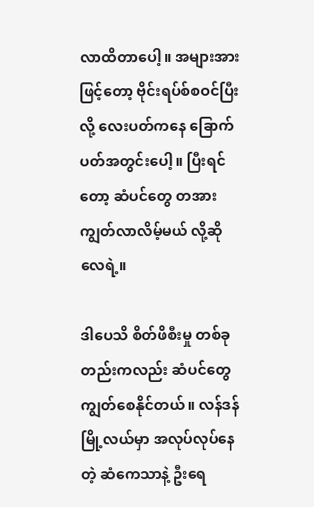လာထိတာပေါ့။ အများအားဖြင့်တော့ ဗိုင်းရပ်စ်စဝင်ပြီးလို့ လေးပတ်ကနေ ခြောက်ပတ်အတွင်းပေါ့။ ပြီးရင်တော့ ဆံပင်တွေ တအားကျွတ်လာလိမ့်မယ် လို့ဆိုလေရဲ့။

ဒါပေသိ စိတ်ဖိစီးမှု တစ်ခုတည်းကလည်း ဆံပင်တွေကျွတ်စေနိုင်တယ်။ လန်ဒန်မြို့လယ်မှာ အလုပ်လုပ်နေတဲ့ ဆံကေသာနဲ့ ဦးရေ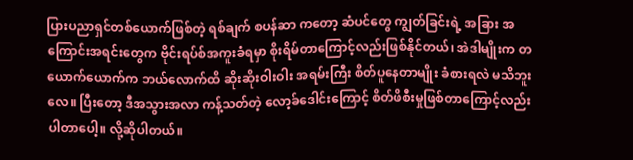ပြားပညာရှင်တစ်ယောက်ဖြစ်တဲ့ ရစ်ချက် စပန်ဆာ ကတော့ ဆံပင်တွေ ကျွတ်ခြင်းရဲ့ အခြား အကြောင်းအရင်းတွေက ဗိုင်းရပ်စ်အကူးခံရမှာ စိုးရိမ်တာကြောင့်လည်းဖြစ်နိုင်တယ်၊ အဲဒါမျိုးက တယောက်ယောက်က ဘယ်လောက်ထိ ဆိုးဆိုးဝါးဝါး အရမ်းကြီး စိတ်ပူနေတာမျိုး ခံစားရလဲ မသိဘူးလေ။ ပြီးတော့ ဒီအသွားအလာ ကန့်သတ်တဲ့ လော့ခ်ဒေါင်းကြောင့် စိတ်ဖိစီးမှုဖြစ်တာကြောင့်လည်းပါတာပေါ့။ လို့ဆိုပါတယ်။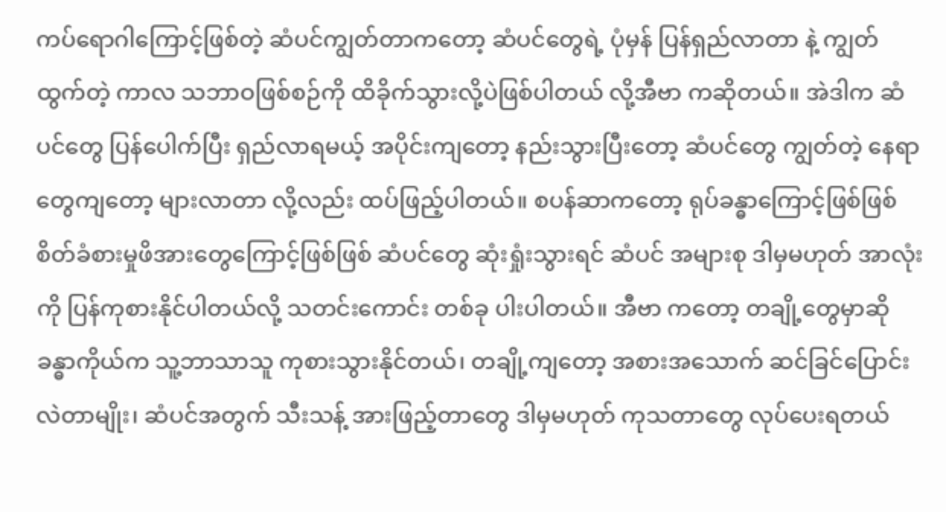ကပ်ရောဂါကြောင့်ဖြစ်တဲ့ ဆံပင်ကျွတ်တာကတော့ ဆံပင်တွေရဲ့ ပုံမှန် ပြန်ရှည်လာတာ နဲ့ ကျွတ်ထွက်တဲ့ ကာလ သဘာဝဖြစ်စဉ်ကို ထိခိုက်သွားလို့ပဲဖြစ်ပါတယ် လို့အီဗာ ကဆိုတယ်။ အဲဒါက ဆံပင်တွေ ပြန်ပေါက်ပြီး ရှည်လာရမယ့် အပိုင်းကျတော့ နည်းသွားပြီးတော့ ဆံပင်တွေ ကျွတ်တဲ့ နေရာတွေကျတော့ များလာတာ လို့လည်း ထပ်ဖြည့်ပါတယ်။ စပန်ဆာကတော့ ရုပ်ခန္ဓာကြောင့်ဖြစ်ဖြစ် စိတ်ခံစားမှုဖိအားတွေကြောင့်ဖြစ်ဖြစ် ဆံပင်တွေ ဆုံးရှုံးသွားရင် ဆံပင် အများစု ဒါမှမဟုတ် အာလုံးကို ပြန်ကုစားနိုင်ပါတယ်လို့ သတင်းကောင်း တစ်ခု ပါးပါတယ်။ အီဗာ ကတော့ တချို့တွေမှာဆို ခန္ဓာကိုယ်က သူ့ဘာသာသူ ကုစားသွားနိုင်တယ်၊ တချို့ကျတော့ အစားအသောက် ဆင်ခြင်ပြောင်းလဲတာမျိုး၊ ဆံပင်အတွက် သီးသန့် အားဖြည့်တာတွေ ဒါမှမဟုတ် ကုသတာတွေ လုပ်ပေးရတယ်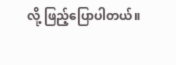လို့ ဖြည့်ပြောပါတယ်။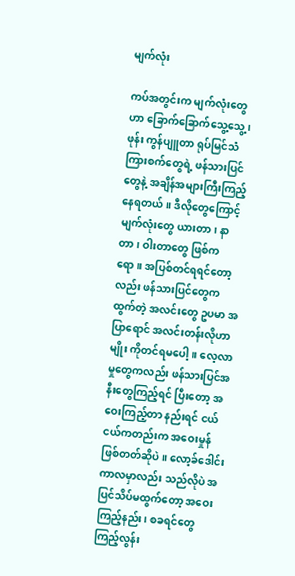မျက်လုံး

ကပ်အတွင်းက မျက်လုံးတွေဟာ ခြောက်ခြောက်သွေ့သွေ့၊ ဖုန်း ကွန်ပျူတာ ရုပ်မြင်သံကြားစက်တွေရဲ့ ဖန်သားပြင်တွေနဲ့ အချိန်အများကြီးကြည့်နေရတယ်။ ဒီလိုတွေကြောင့် မျက်လုံးတွေ ယားတာ၊ နာတာ၊ ဝါးတာတွေ ဖြစ်ကရော။ အပြစ်တင်ရရင်တော့လည်း ဖန်သားပြင်တွေကထွက်တဲ့ အလင်းတွေ ဥပမာ အပြာရောင် အလင်းတန်းလိုဟာမျိုး ကိုတင်ရမပေါ့။ လေ့လာမှုတွေကလည်း ဖန်သားပြင်အနီးတွေကြည့်ရင် ပြီးတော့ အဝေးကြည့်တာ နည်းရင် ငယ်ငယ်ကတည်းက အဝေးမှုန်ဖြစ်တတ်ဆိုပဲ။ လော့ခ်ဒေါင်းကာလမှာလည်း သည်လိုပဲ အပြင်သိပ်မထွက်တော့ အဝေးကြည့်နည်း၊ စခရင်တွေ ကြည့်လွန်း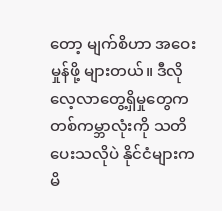တော့ မျက်စိဟာ အဝေးမှုန်ဖို့ များတယ်။ ဒီလိုလေ့လာတွေ့ရှိမှုတွေက တစ်ကမ္ဘာလုံးကို သတိပေးသလိုပဲ နိုင်ငံများက မိ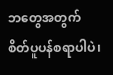ဘတွေအတွက် စိတ်ပူပန်စရာပါပဲ၊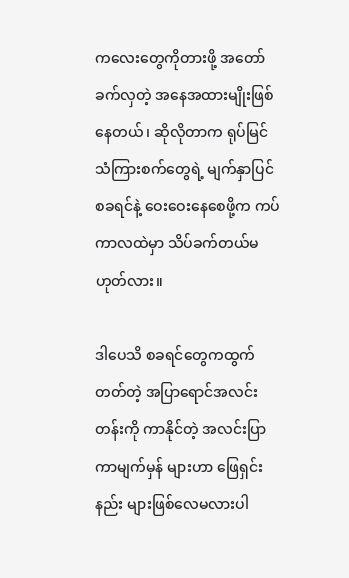ကလေးတွေကိုတားဖို့ အတော်ခက်လှတဲ့ အနေအထားမျိုးဖြစ်နေတယ်၊ ဆိုလိုတာက ရုပ်မြင်သံကြားစက်တွေရဲ့ မျက်နှာပြင် စခရင်နဲ့ ဝေးဝေးနေစေဖို့က ကပ်ကာလထဲမှာ သိပ်ခက်တယ်မဟုတ်လား။

ဒါပေသိ စခရင်တွေကထွက်တတ်တဲ့ အပြာရောင်အလင်းတန်းကို ကာနိုင်တဲ့ အလင်းပြာကာမျက်မှန် များဟာ ဖြေရှင်းနည်း များဖြစ်လေမလားပါ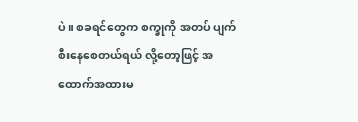ပဲ။ စခရင်တွေက စက္ခုကို အတပ် ပျက်စီးနေစေတယ်ရယ် လို့တော့ဖြင့် အထောက်အထားမ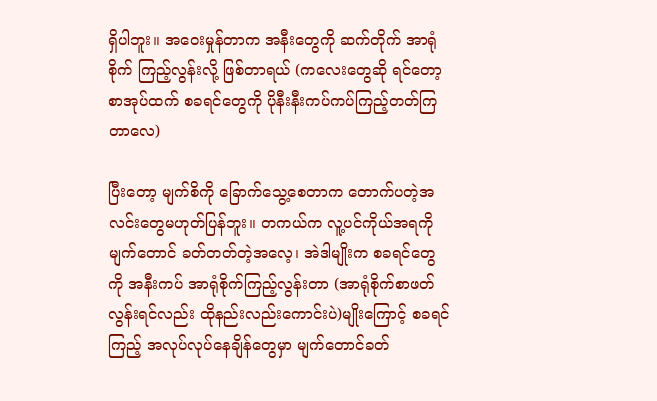ရှိပါဘူး။ အဝေးမှုန်တာက အနီးတွေကို ဆက်တိုက် အာရုံစိုက် ကြည့်လွန်းလို့ ဖြစ်တာရယ် (ကလေးတွေဆို ရင်တော့ စာအုပ်ထက် စခရင်တွေကို ပိုနီးနီးကပ်ကပ်ကြည့်တတ်ကြတာလေ)

ပြီးတော့ မျက်စိကို ခြောက်သွေ့စေတာက တောက်ပတဲ့အလင်းတွေမဟုတ်ပြန်ဘူး။ တကယ်က လူ့ပင်ကိုယ်အရကို မျက်တောင် ခတ်တတ်တဲ့အလေ့၊ အဲဒါမျိုးက စခရင်တွေကို အနီးကပ် အာရုံစိုက်ကြည့်လွန်းတာ (အာရုံစိုက်စာဖတ်လွန်းရင်လည်း ထိုနည်းလည်းကောင်းပဲ)မျိုးကြောင့် စခရင်ကြည့် အလုပ်လုပ်နေချိန်တွေမှာ မျက်တောင်ခတ်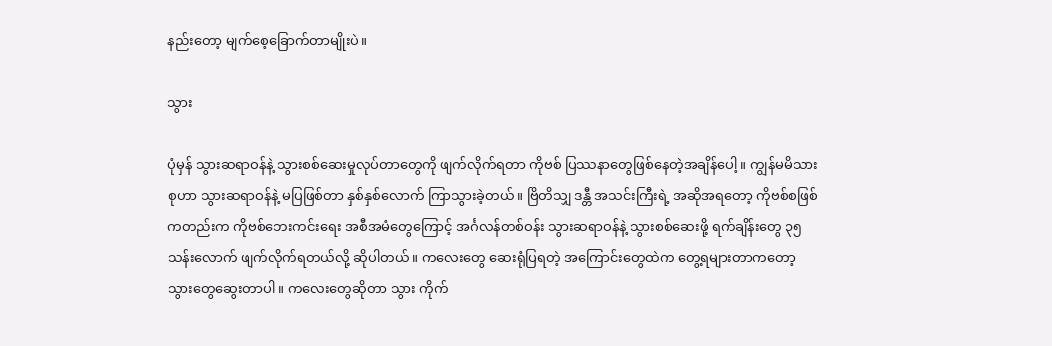နည်းတော့ မျက်စေ့ခြောက်တာမျိုးပဲ။

သွား

ပုံမှန် သွားဆရာဝန်နဲ့ သွားစစ်ဆေးမှုလုပ်တာတွေကို ဖျက်လိုက်ရတာ ကိုဗစ် ပြဿနာတွေဖြစ်နေတဲ့အချိန်ပေါ့။ ကျွန်မမိသားစုဟာ သွားဆရာဝန်နဲ့ မပြဖြစ်တာ နှစ်နှစ်လောက် ကြာသွားခဲ့တယ်။ ဗြိတိသျှ ဒန္တီ အသင်းကြီးရဲ့ အဆိုအရတော့ ကိုဗစ်စဖြစ်ကတည်းက ကိုဗစ်ဘေးကင်းရေး အစီအမံတွေကြောင့် အင်္ဂလန်တစ်ဝန်း သွားဆရာဝန်နဲ့ သွားစစ်ဆေးဖို့ ရက်ချိန်းတွေ ၃၅သန်းလောက် ဖျက်လိုက်ရတယ်လို့ ဆိုပါတယ်။ ကလေးတွေ ဆေးရုံပြရတဲ့ အကြောင်းတွေထဲက တွေ့ရများတာကတော့ သွားတွေဆွေးတာပါ။ ကလေးတွေဆိုတာ သွား ကိုက်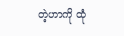တဲ့ဟာကို ထုံ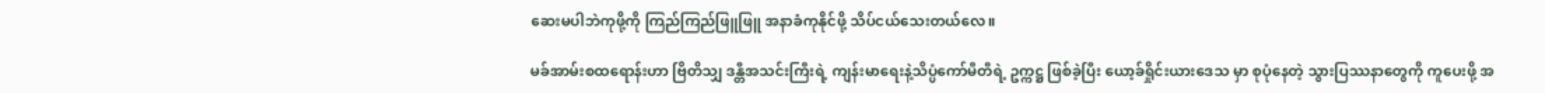ဆေးမပါဘဲကုဖို့ကို ကြည်ကြည်ဖြူဖြူ အနာခံကုနိုင်ဖို့ သိပ်ငယ်သေးတယ်လေ။

မခ်အာမ်းစထရောန်းဟာ ဗြိတိသျှ ဒန္တီအသင်းကြီးရဲ့ ကျန်းမာရေးနဲ့သိပ္ပံကော်မီတီရဲ့ ဥက္ကဋ္ဌ ဖြစ်ခဲ့ပြီး ယော့ခ်ရှိုင်းယားဒေသ မှာ စုပုံနေတဲ့ သွားပြဿနာတွေကို ကူပေးဖို့ အ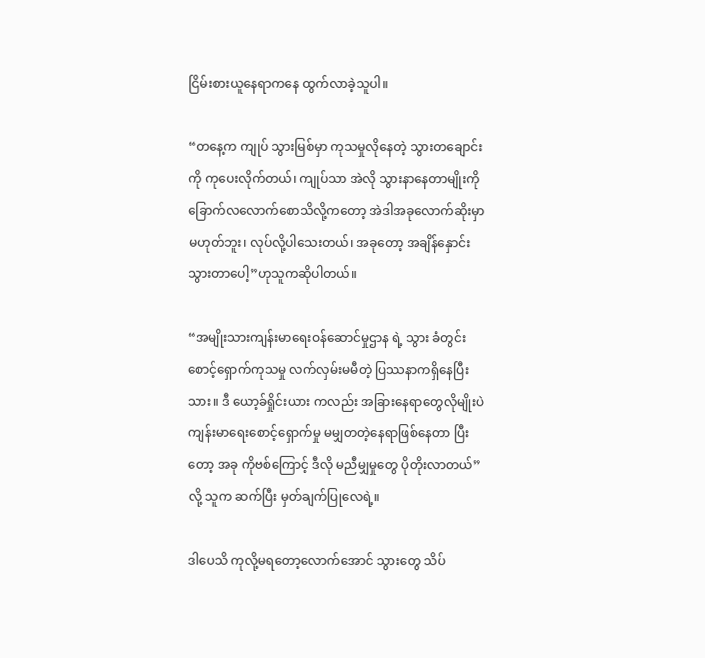ငြိမ်းစားယူနေရာကနေ ထွက်လာခဲ့သူပါ။

“တနေ့က ကျုပ် သွားမြစ်မှာ ကုသမှုလိုနေတဲ့ သွားတချောင်း ကို ကုပေးလိုက်တယ်၊ ကျုပ်သာ အဲလို သွားနာနေတာမျိုးကို ခြောက်လလောက်စောသိလို့ကတော့ အဲဒါအခုလောက်ဆိုးမှာမဟုတ်ဘူး၊ လုပ်လို့ပါသေးတယ်၊ အခုတော့ အချိန်နှောင်းသွားတာပေါ့”ဟုသူကဆိုပါတယ်။

“အမျိုးသားကျန်းမာရေးဝန်ဆောင်မှုဌာန ရဲ့ သွား ခံတွင်း စောင့်ရှောက်ကုသမှု လက်လှမ်းမမီတဲ့ ပြဿနာကရှိနေပြီးသား။ ဒီ ယော့ခ်ရှိုင်းယား ကလည်း အခြားနေရာတွေလိုမျိုးပဲ ကျန်းမာရေးစောင့်ရှောက်မှု မမျှတတဲ့နေရာဖြစ်နေတာ ပြီးတော့ အခု ကိုဗစ်ကြောင့် ဒီလို မညီမျှမှုတွေ ပိုတိုးလာတယ်” လို့ သူက ဆက်ပြီး မှတ်ချက်ပြုလေရဲ့။

ဒါပေသိ ကုလို့မရတော့လောက်အောင် သွားတွေ သိပ်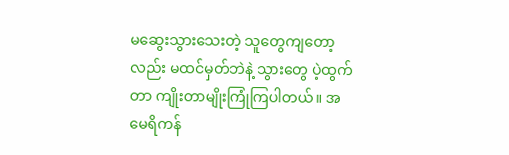မဆွေးသွားသေးတဲ့ သူတွေကျတော့လည်း မထင်မှတ်ဘဲနဲ့ သွားတွေ ပဲ့ထွက်တာ ကျိုးတာမျိုးကြုံကြပါတယ်။ အမေရိကန်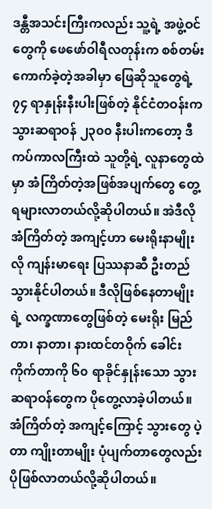ဒန္တီအသင်းကြီးကလည်း သူ့ရဲ့ အဖွဲ့ဝင်တွေကို ဖေဖော်ဝါရီလတုန်းက စစ်တမ်းကောက်ခဲ့တဲ့အခါမှာ ဖြေဆိုသူတွေရဲ့ ၇၄ ရာနှုန်းနီးပါးဖြစ်တဲ့ နိုင်ငံတဝန်းကသွားဆရာဝန် ၂၃၀၀ နီးပါးကတော့ ဒီကပ်ကာလကြီးထဲ သူတို့ရဲ့ လူနာတွေထဲမှာ အံကြိတ်တဲ့အဖြစ်အပျက်တွေ တွေ့ရများလာတယ်လို့ဆိုပါတယ်။ အဲဒီလို အံကြိတ်တဲ့ အကျင့်ဟာ မေးရိုးနာမျိုးလို ကျန်းမာရေး ပြဿနာဆီ ဦးတည်သွားနိုင်ပါတယ်။ ဒီလိုဖြစ်နေတာမျိုးရဲ့ လက္ခဏာတွေဖြစ်တဲ့ မေးရိုး မြည်တာ၊ နာတာ၊ နားထင်တဝိုက် ခေါင်းကိုက်တာကို ၆၀ ရာခိုင်နှုန်းသော သွားဆရာဝန်တွေက ပိုတွေ့လာခဲ့ပါတယ်။ အံကြိတ်တဲ့ အကျင့်ကြောင့် သွားတွေ ပဲ့တာ ကျိုးတာမျိုး ပုံပျက်တာတွေလည်း ပိုဖြစ်လာတယ်လို့ဆိုပါတယ်။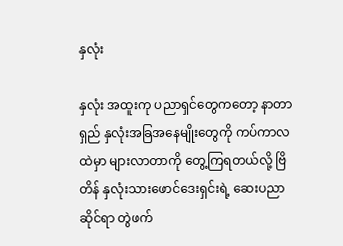နှလုံး

နှလုံး အထူးကု ပညာရှင်တွေကတော့ နာတာရှည် နှလုံးအခြအနေမျိုးတွေကို ကပ်ကာလထဲမှာ များလာတာကို တွေ့ကြရတယ်လို့ ဗြိတိန် နှလုံးသားဖောင်ဒေးရှင်းရဲ့ ဆေးပညာဆိုင်ရာ တွဲဖက်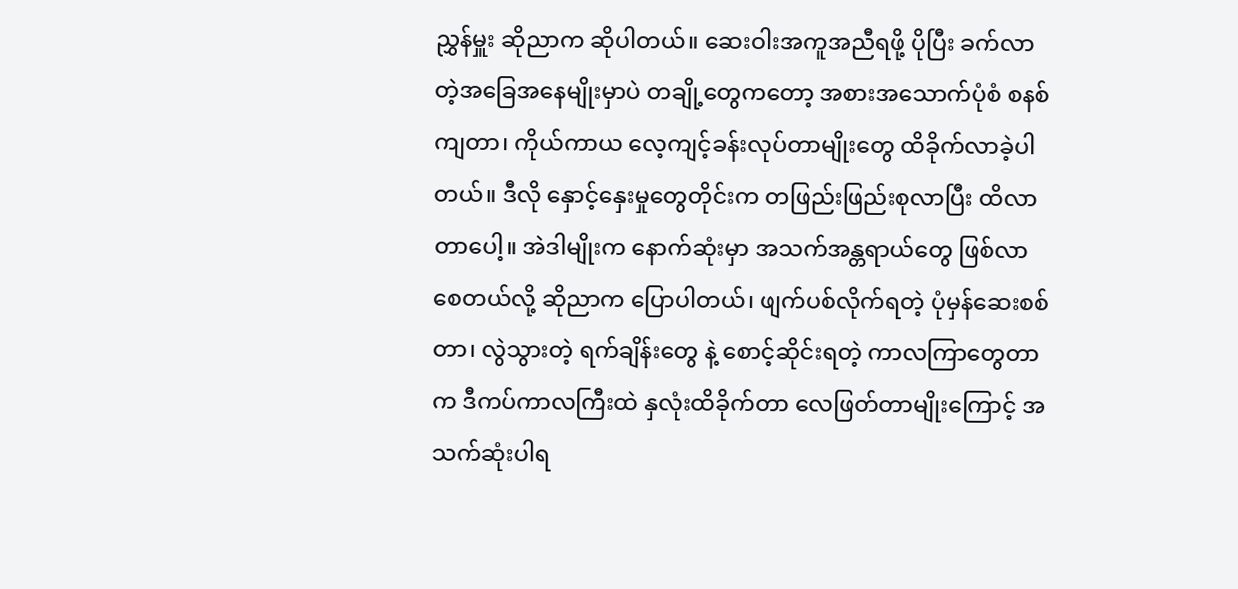ညွှန်မှူး ဆိုညာက ဆိုပါတယ်။ ဆေးဝါးအကူအညီရဖို့ ပိုပြီး ခက်လာတဲ့အခြေအနေမျိုးမှာပဲ တချို့တွေကတော့ အစားအသောက်ပုံစံ စနစ်ကျတာ၊ ကိုယ်ကာယ လေ့ကျင့်ခန်းလုပ်တာမျိုးတွေ ထိခိုက်လာခဲ့ပါတယ်။ ဒီလို နှောင့်နှေးမှုတွေတိုင်းက တဖြည်းဖြည်းစုလာပြီး ထိလာတာပေါ့။ အဲဒါမျိုးက နောက်ဆုံးမှာ အသက်အန္တရာယ်တွေ ဖြစ်လာစေတယ်လို့ ဆိုညာက ပြောပါတယ်၊ ဖျက်ပစ်လိုက်ရတဲ့ ပုံမှန်ဆေးစစ်တာ၊ လွဲသွားတဲ့ ရက်ချိန်းတွေ နဲ့ စောင့်ဆိုင်းရတဲ့ ကာလကြာတွေတာက ဒီကပ်ကာလကြီးထဲ နှလုံးထိခိုက်တာ လေဖြတ်တာမျိုးကြောင့် အသက်ဆုံးပါရ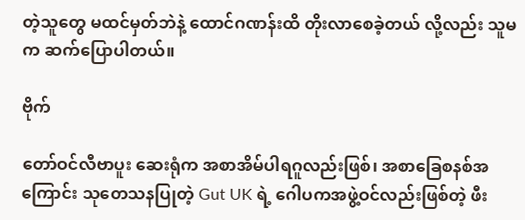တဲ့သူတွေ မထင်မှတ်ဘဲနဲ့ ထောင်ဂဏန်းထိ တိုးလာစေခဲ့တယ် လို့လည်း သူမက ဆက်ပြောပါတယ်။

ဗိုက်

တော်ဝင်လီဗာပူး ဆေးရုံက အစာအိမ်ပါရဂူလည်းဖြစ်၊ အစာခြေစနစ်အကြောင်း သုတေသနပြုတဲ့ Gut UK ရဲ့ ဂေါပကအဖွဲ့ဝင်လည်းဖြစ်တဲ့ ဖီး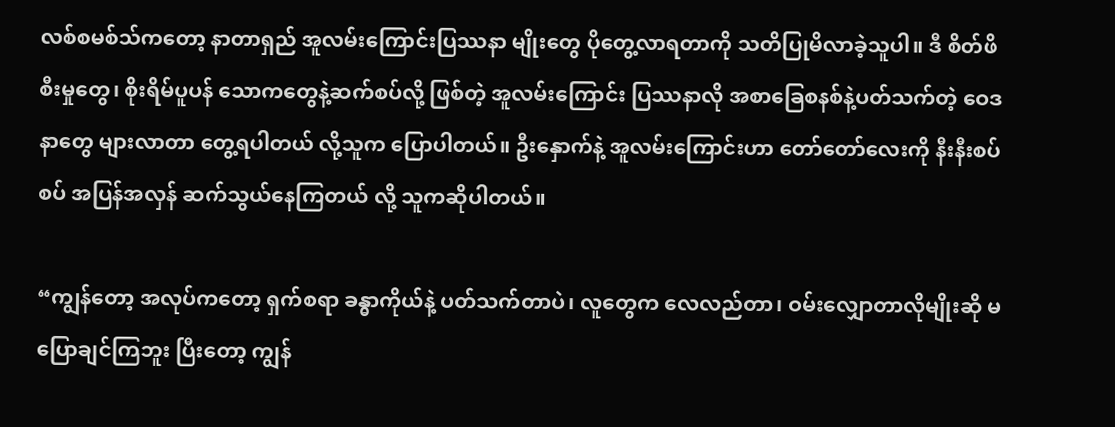လစ်စမစ်သ်ကတော့ နာတာရှည် အူလမ်းကြောင်းပြဿနာ မျိုးတွေ ပိုတွေ့လာရတာကို သတိပြုမိလာခဲ့သူပါ။ ဒီ စိတ်ဖိစီးမှုတွေ၊ စိုးရိမ်ပူပန် သောကတွေနဲ့ဆက်စပ်လို့ ဖြစ်တဲ့ အူလမ်းကြောင်း ပြဿနာလို အစာခြေစနစ်နဲ့ပတ်သက်တဲ့ ဝေဒနာတွေ များလာတာ တွေ့ရပါတယ် လို့သူက ပြောပါတယ်။ ဦးနှောက်နဲ့ အူလမ်းကြောင်းဟာ တော်တော်လေးကို နီးနီးစပ်စပ် အပြန်အလှန် ဆက်သွယ်နေကြတယ် လို့ သူကဆိုပါတယ်။

“ကျွန်တော့ အလုပ်ကတော့ ရှက်စရာ ခန္ဓာကိုယ်နဲ့ ပတ်သက်တာပဲ၊ လူတွေက လေလည်တာ၊ ဝမ်းလျှောတာလိုမျိုးဆို မပြောချင်ကြဘူး ပြီးတော့ ကျွန်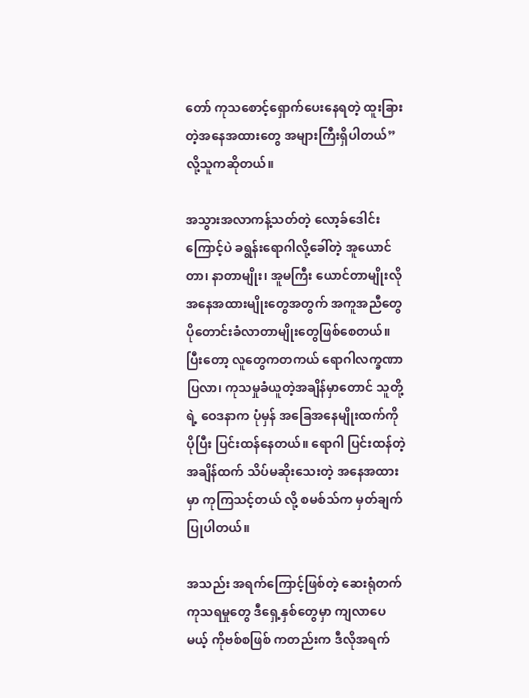တော် ကုသစောင့်ရှောက်ပေးနေရတဲ့ ထူးခြားတဲ့အနေအထားတွေ အများကြီးရှိပါတယ်”လို့သူကဆိုတယ်။

အသွားအလာကန့်သတ်တဲ့ လော့ခ်ဒေါင်းကြောင့်ပဲ ခရွန်းရောဂါလို့ခေါ်တဲ့ အူယောင်တာ၊ နာတာမျိုး၊ အူမကြီး ယောင်တာမျိုးလို အနေအထားမျိုးတွေအတွက် အကူအညီတွေ ပိုတောင်းခံလာတာမျိုးတွေဖြစ်စေတယ်။ ပြီးတော့ လူတွေကတကယ် ရောဂါလက္ခဏာပြလာ၊ ကုသမှုခံယူတဲ့အချိန်မှာတောင် သူတို့ရဲ့ ဝေဒနာက ပုံမှန် အခြေအနေမျိုးထက်ကို ပိုပြီး ပြင်းထန်နေတယ်။ ရောဂါ ပြင်းထန်တဲ့အချိန်ထက် သိပ်မဆိုးသေးတဲ့ အနေအထားမှာ ကုကြသင့်တယ် လို့ စမစ်သ်က မှတ်ချက်ပြုပါတယ်။

အသည်း အရက်ကြောင့်ဖြစ်တဲ့ ဆေးရုံတက်ကုသရမှုတွေ ဒီရှေ့နှစ်တွေမှာ ကျလာပေမယ့် ကိုဗစ်စဖြစ် ကတည်းက ဒီလိုအရက်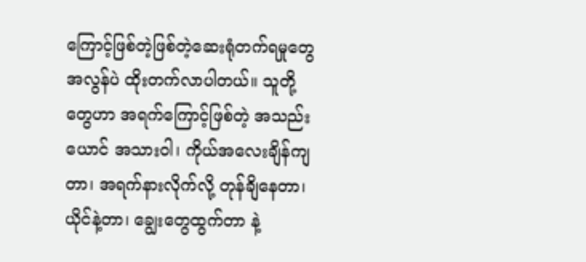ကြောင့်ဖြစ်တဲ့ဖြစ်တဲ့ဆေးရုံတက်ရမှုတွေ အလွန်ပဲ ထိုးတက်လာပါတယ်။ သူတို့တွေဟာ အရက်ကြောင့်ဖြစ်တဲ့ အသည်းယောင် အသားဝါ၊ ကိုယ်အလေးချိန်ကျတာ၊ အရက်နားလိုက်လို့ တုန်ချိနေတာ၊ ယိုင်နဲ့တာ၊ ချွေးတွေထွက်တာ နဲ့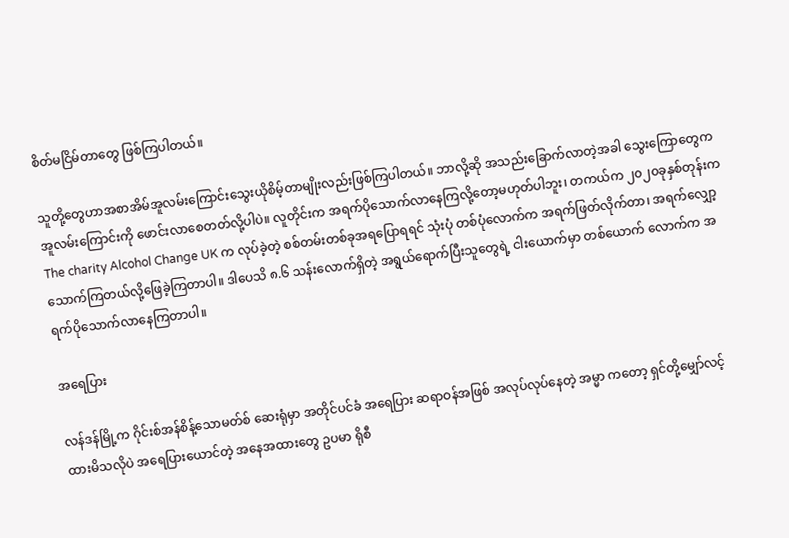စိတ်မငြိမ်တာတွေ ဖြစ်ကြပါတယ်။

သူတို့တွေဟာအစာအိမ်အူလမ်းကြောင်းသွေးယိုစိမ့်တာမျိုးလည်းဖြစ်ကြပါတယ်။ ဘာလို့ဆို အသည်းခြောက်လာတဲ့အခါ သွေးကြောတွေက အူလမ်းကြောင်းကို ဖောင်းလာစေတတ်လို့ပါပဲ။ လူတိုင်းက အရက်ပိုသောက်လာနေကြလို့တော့မဟုတ်ပါဘူး၊ တကယ်က ၂၀၂၀ခုနှစ်တုန်းက The charity Alcohol Change UK က လုပ်ခဲ့တဲ့ စစ်တမ်းတစ်ခုအရပြောရရင် သုံးပုံ တစ်ပုံလောက်က အရက်ဖြတ်လိုက်တာ၊ အရက်လျှော့သောက်ကြတယ်လို့ဖြေခဲ့ကြတာပါ။ ဒါပေသိ ၈.၆ သန်းလောက်ရှိတဲ့ အရွယ်ရောက်ပြီးသူတွေရဲ့ ငါးယောက်မှာ တစ်ယောက် လောက်က အရက်ပိုသောက်လာနေကြတာပါ။

အရေပြား

လန်ဒန်မြို့က ဂိုင်းစ်အန်စိန့်သောမတ်စ် ဆေးရုံမှာ အတိုင်ပင်ခံ အရေပြား ဆရာဝန်အဖြစ် အလုပ်လုပ်နေတဲ့ အမ္မာ ကတော့ ရှင်တို့မျှော်လင့်ထားမိသလိုပဲ အရေပြားယောင်တဲ့ အနေအထားတွေ ဥပမာ ရိုစီ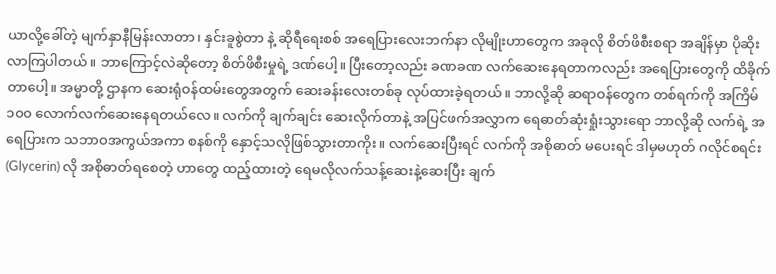ယာလို့ခေါ်တဲ့ မျက်နှာနီမြန်းလာတာ၊ နှင်းခူစွဲတာ နဲ့ ဆိုရီရေးစစ် အရေပြားလေးဘက်နာ လိုမျိုးဟာတွေက အခုလို စိတ်ဖိစီးစရာ အချိန်မှာ ပိုဆိုးလာကြပါတယ်။ ဘာကြောင့်လဲဆိုတော့ စိတ်ဖိစီးမှုရဲ့ ဒဏ်ပေါ့။ ပြီးတော့လည်း ခဏခဏ လက်ဆေးနေရတာကလည်း အရေပြားတွေကို ထိခိုက်တာပေါ့။ အမ္မာတို့ ဌာနက ဆေးရုံဝန်ထမ်းတွေအတွက် ဆေးခန်းလေးတစ်ခု လုပ်ထားခဲ့ရတယ်။ ဘာလို့ဆို ဆရာဝန်တွေက တစ်ရက်ကို အကြိမ် ၁၀၀ လောက်လက်ဆေးနေရတယ်လေ။ လက်ကို ချက်ချင်း ဆေးလိုက်တာနဲ့ အပြင်ဖက်အလွှာက ရေဓာတ်ဆုံးရှုံးသွားရော ဘာလို့ဆို လက်ရဲ့ အရေပြားက သဘာဝအကွယ်အကာ စနစ်ကို နှောင့်သလိုဖြစ်သွားတာကိုး။ လက်ဆေးပြီးရင် လက်ကို အစိုဓာတ် မပေးရင် ဒါမှမဟုတ် ဂလိုင်စရင်း (Glycerin) လို အစိုဓာတ်ရစေတဲ့ ဟာတွေ ထည့်ထားတဲ့ ရေမလိုလက်သန့်ဆေးနဲ့ဆေးပြီး ချက်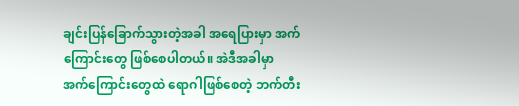ချင်းပြန်ခြောက်သွားတဲ့အခါ အရေပြားမှာ အက်ကြောင်းတွေ ဖြစ်စေပါတယ်။ အဲဒီအခါမှာ အက်ကြောင်းတွေထဲ ရောဂါဖြစ်စေတဲ့ ဘက်တီး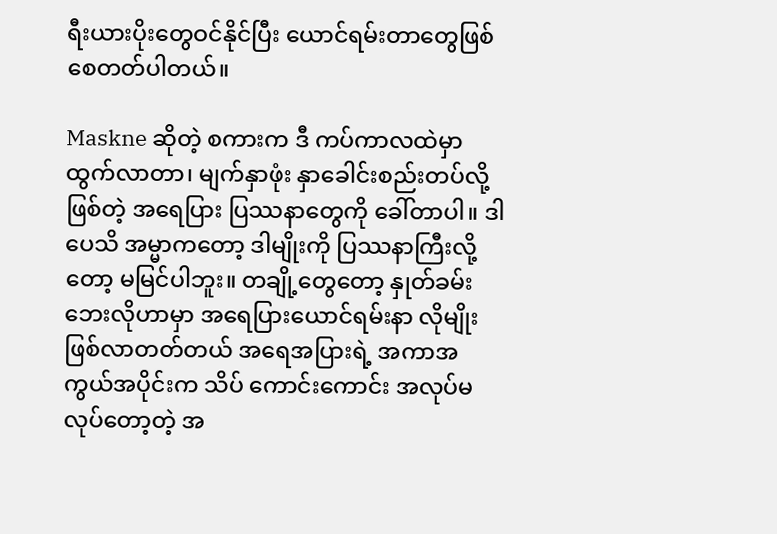ရီးယားပိုးတွေဝင်နိုင်ပြီး ယောင်ရမ်းတာတွေဖြစ်စေတတ်ပါတယ်။

Maskne ဆိုတဲ့ စကားက ဒီ ကပ်ကာလထဲမှာ ထွက်လာတာ၊ မျက်နှာဖုံး နှာခေါင်းစည်းတပ်လို့ဖြစ်တဲ့ အရေပြား ပြဿနာတွေကို ခေါ်တာပါ။ ဒါပေသိ အမ္မာကတော့ ဒါမျိုးကို ပြဿနာကြီးလို့တော့ မမြင်ပါဘူး။ တချို့တွေတော့ နှုတ်ခမ်းဘေးလိုဟာမှာ အရေပြားယောင်ရမ်းနာ လိုမျိုးဖြစ်လာတတ်တယ် အရေအပြားရဲ့ အကာအကွယ်အပိုင်းက သိပ် ကောင်းကောင်း အလုပ်မလုပ်တော့တဲ့ အ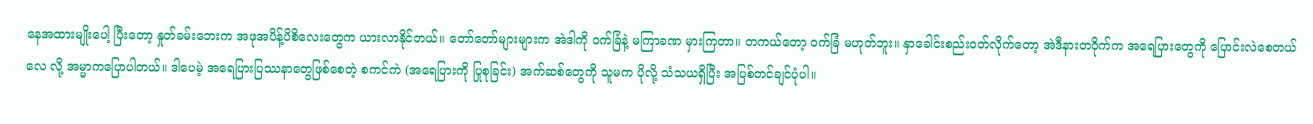နေအထားမျိုးပေါ့ ပြီးတော့ နှုတ်ခမ်းဘေးက အဖုအပိန့်ပိစိလေးတွေက ယားလာနိုင်တယ်။ တော်တော်များများက အဲဒါကို ဝက်ခြံနဲ့ မကြာခဏ မှားကြတာ။ တကယ်တော့ ဝက်ခြံ မဟုတ်ဘူး။ နှာခေါင်းစည်းဝတ်လိုက်တော့ အဲဒီနားတဝိုက်က အရေပြားတွေကို ပြောင်းလဲစေတယ်လေ လို့ အမ္မာကပြောပါတယ်။ ဒါပေမဲ့ အရေပြားပြဿနာတွေဖြစ်စေတဲ့ စကင်ကဲ (အရေပြားကို ပြုစုခြင်း) အက်ဆစ်တွေကို သူမက ပိုလို့ သံသယရှိပြီး အပြစ်တင်ချင်ပုံပါ။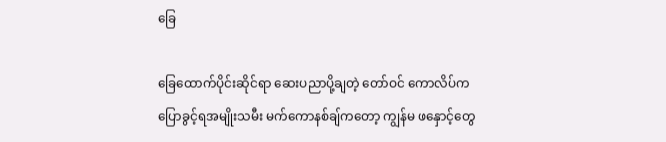ခြေ

ခြေထောက်ပိုင်းဆိုင်ရာ ဆေးပညာပို့ချတဲ့ တော်ဝင် ကောလိပ်က ပြောခွင့်ရအမျိုးသမီး မက်ကောနစ်ချ်ကတော့ ကျွန်မ ဖနှောင့်တွေ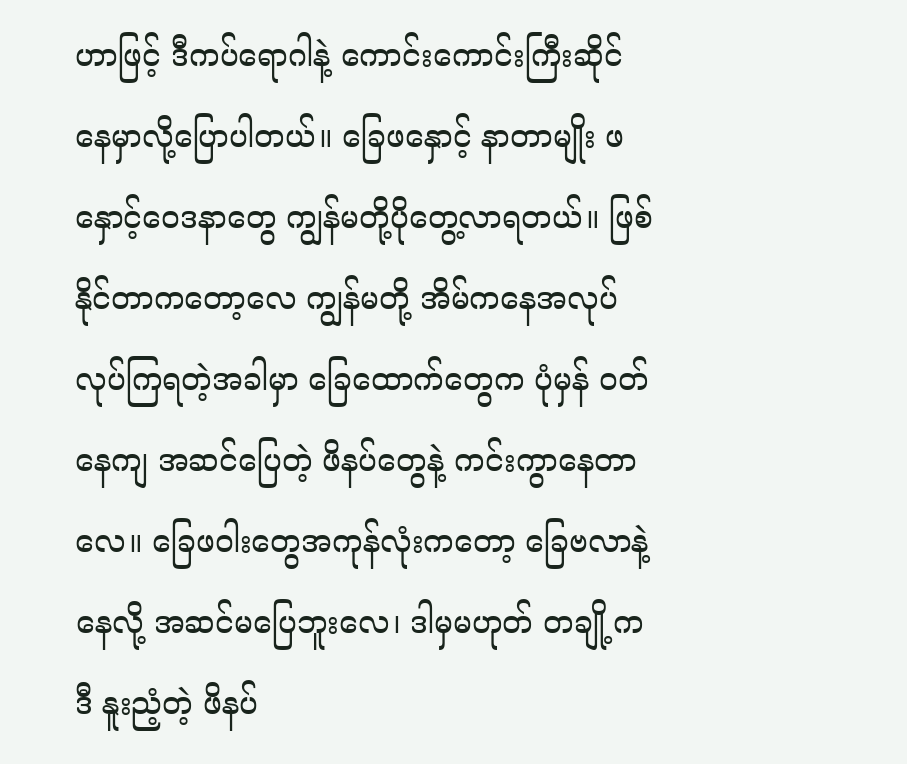ဟာဖြင့် ဒီကပ်ရောဂါနဲ့ ကောင်းကောင်းကြီးဆိုင်နေမှာလို့ပြောပါတယ်။ ခြေဖနှောင့် နာတာမျိုး ဖနှောင့်ဝေဒနာတွေ ကျွန်မတို့ပိုတွေ့လာရတယ်။ ဖြစ်နိုင်တာကတော့လေ ကျွန်မတို့ အိမ်ကနေအလုပ်လုပ်ကြရတဲ့အခါမှာ ခြေထောက်တွေက ပုံမှန် ဝတ်နေကျ အဆင်ပြေတဲ့ ဖိနပ်တွေနဲ့ ကင်းကွာနေတာလေ။ ခြေဖဝါးတွေအကုန်လုံးကတော့ ခြေဗလာနဲ့နေလို့ အဆင်မပြေဘူးလေ၊ ဒါမှမဟုတ် တချို့က ဒီ နူးညံ့တဲ့ ဖိနပ်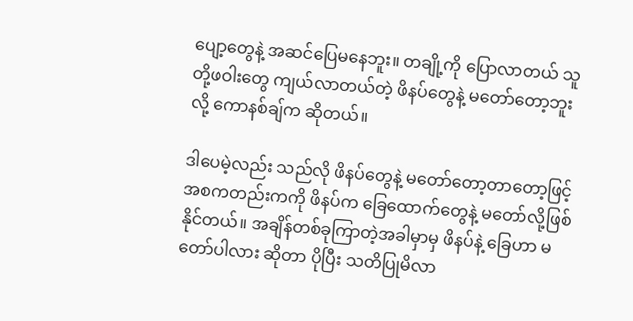ပျော့တွေနဲ့ အဆင်ပြေမနေဘူး။ တချို့ကို ပြောလာတယ် သူတို့ဖဝါးတွေ ကျယ်လာတယ်တဲ့ ဖိနပ်တွေနဲ့ မတော်တော့ဘူးလို့ ကောနစ်ချ်က ဆိုတယ်။

ဒါပေမဲ့လည်း သည်လို ဖိနပ်တွေနဲ့ မတော်တော့တာတော့ဖြင့် အစကတည်းကကို ဖိနပ်က ခြေထောက်တွေနဲ့ မတော်လို့ဖြစ်နိုင်တယ်။ အချိန်တစ်ခုကြာတဲ့အခါမှာမှ ဖိနပ်နဲ့ ခြေဟာ မတော်ပါလား ဆိုတာ ပိုပြီး သတိပြုမိလာ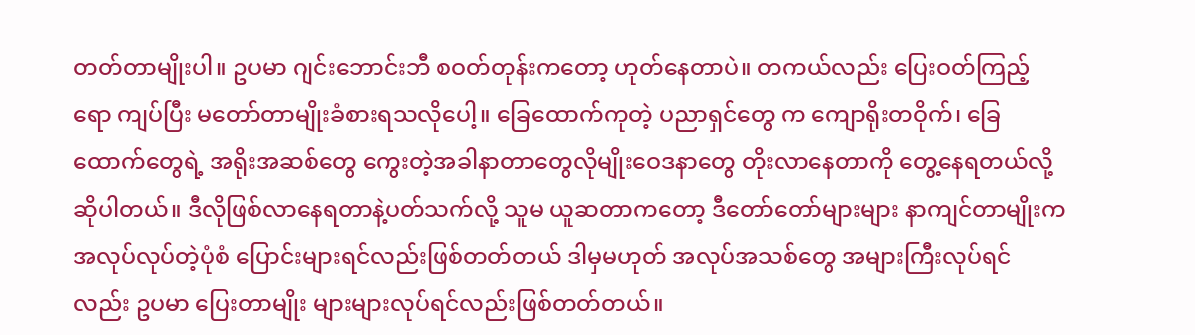တတ်တာမျိုးပါ။ ဥပမာ ဂျင်းဘောင်းဘီ စဝတ်တုန်းကတော့ ဟုတ်နေတာပဲ။ တကယ်လည်း ပြေးဝတ်ကြည့်ရော ကျပ်ပြီး မတော်တာမျိုးခံစားရသလိုပေါ့။ ခြေထောက်ကုတဲ့ ပညာရှင်တွေ က ကျောရိုးတဝိုက်၊ ခြေထောက်တွေရဲ့ အရိုးအဆစ်တွေ ကွေးတဲ့အခါနာတာတွေလိုမျိုးဝေဒနာတွေ တိုးလာနေတာကို တွေ့နေရတယ်လို့ ဆိုပါတယ်။ ဒီလိုဖြစ်လာနေရတာနဲ့ပတ်သက်လို့ သူမ ယူဆတာကတော့ ဒီတော်တော်များများ နာကျင်တာမျိုးက အလုပ်လုပ်တဲ့ပုံစံ ပြောင်းများရင်လည်းဖြစ်တတ်တယ် ဒါမှမဟုတ် အလုပ်အသစ်တွေ အများကြီးလုပ်ရင်လည်း ဥပမာ ပြေးတာမျိုး များများလုပ်ရင်လည်းဖြစ်တတ်တယ်။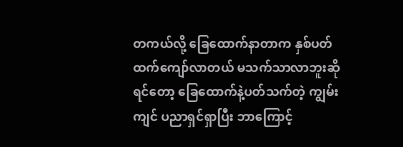တကယ်လို့ ခြေထောက်နာတာက နှစ်ပတ်ထက်ကျော်လာတယ် မသက်သာလာဘူးဆိုရင်တော့ ခြေထောက်နဲ့ပတ်သက်တဲ့ ကျွမ်းကျင် ပညာရှင်ရှာပြီး ဘာကြောင့်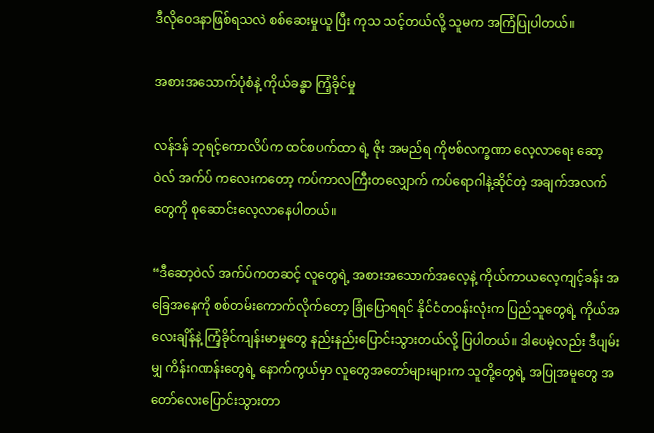ဒီလိုဝေဒနာဖြစ်ရသလဲ စစ်ဆေးမှုယူ ပြီး ကုသ သင့်တယ်လို့ သူမက အကြံပြုပါတယ်။

အစားအသောက်ပုံစံနဲ့ ကိုယ်ခန္ဓာ ကြံ့ခိုင်မှု

လန်ဒန် ဘုရင့်ကောလိပ်က ထင်စပက်ထာ ရဲ့ ဇိုး အမည်ရ ကိုဗစ်လက္ခဏာ လေ့လာရေး ဆော့ဝဲလ် အက်ပ် ကလေးကတော့ ကပ်ကာလကြီးတလျှောက် ကပ်ရောဂါနဲ့ဆိုင်တဲ့ အချက်အလက်တွေကို စုဆောင်းလေ့လာနေပါတယ်။

“ဒီဆော့ဝဲလ် အက်ပ်ကတဆင့် လူတွေရဲ့ အစားအသောက်အလေ့နဲ့ ကိုယ်ကာယလေ့ကျင့်ခန်း အခြေအနေကို စစ်တမ်းကောက်လိုက်တော့ ခြုံပြောရရင် နိုင်ငံတဝန်းလုံးက ပြည်သူတွေရဲ့ ကိုယ်အလေးချိန်နဲ့ ကြံ့ခိုင်ကျန်းမာမှုတွေ နည်းနည်းပြောင်းသွားတယ်လို့ ပြပါတယ်။ ဒါပေမဲ့လည်း ဒီပျမ်းမျှ ကိန်းဂဏန်းတွေရဲ့ နောက်ကွယ်မှာ လူတွေအတော်များများက သူတို့တွေရဲ့ အပြုအမူတွေ အတော်လေးပြောင်းသွားတာ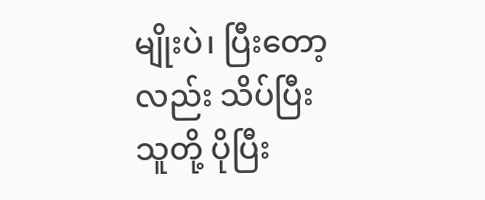မျိုးပဲ၊ ပြီးတော့လည်း သိပ်ပြီး သူတို့ ပိုပြီး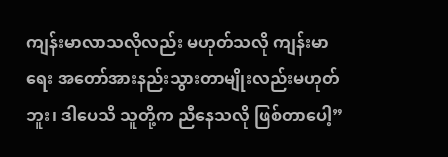ကျန်းမာလာသလိုလည်း မဟုတ်သလို ကျန်းမာရေး အတော်အားနည်းသွားတာမျိုးလည်းမဟုတ်ဘူး၊ ဒါပေသိ သူတို့က ညီနေသလို ဖြစ်တာပေါ့”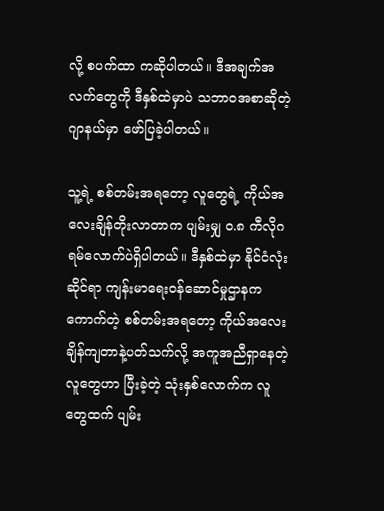လို့ စပက်ထာ ကဆိုပါတယ်။ ဒီအချက်အလက်တွေကို ဒီနှစ်ထဲမှာပဲ သဘာဝအစာဆိုတဲ့ ဂျာနယ်မှာ ဖော်ပြခဲ့ပါတယ်။

သူ့ရဲ့ စစ်တမ်းအရတော့ လူတွေရဲ့ ကိုယ်အလေးချိန်တိုးလာတာက ပျမ်းမျှ ဝ.၈ ကီလိုဂရမ်လောက်ပဲရှိပါတယ်။ ဒီနှစ်ထဲမှာ နိုင်ငံလုံးဆိုင်ရာ ကျန်းမာရေးဝန်ဆောင်မှုဌာနက ကောက်တဲ့ စစ်တမ်းအရတော့ ကိုယ်အလေးချိန်ကျတာနဲ့ပတ်သက်လို့ အကူအညီရှာနေတဲ့လူတွေဟာ ပြီးခဲ့တဲ့ သုံးနှစ်လောက်က လူတွေထက် ပျမ်း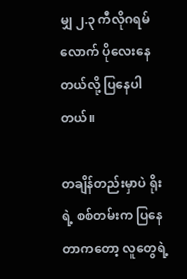မျှ ၂.၃ ကီလိုဂရမ်လောက် ပိုလေးနေတယ်လို့ ပြနေပါတယ်။

တချိန်တည်းမှာပဲ ရိုး ရဲ့ စစ်တမ်းက ပြနေတာကတော့ လူတွေရဲ့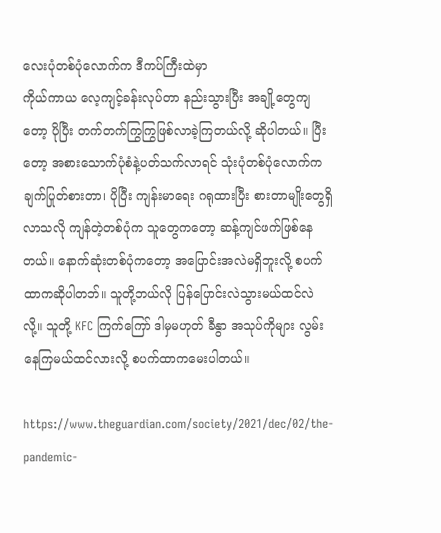လေးပုံတစ်ပုံလောက်က ဒီကပ်ကြီးထဲမှာ
ကိုယ်ကာယ လေ့ကျင့်ခန်းလုပ်တာ နည်းသွားပြီး အချို့တွေကျတော့ ပိုပြီး တက်တက်ကြွကြွဖြစ်လာခဲ့ကြတယ်လို့ ဆိုပါတယ်။ ပြီးတော့ အစားသောက်ပုံစံနဲ့ပတ်သက်လာရင် သုံးပုံတစ်ပုံလောက်က ချက်ပြုတ်စားတာ၊ ပိုပြီး ကျန်းမာရေး ဂရုထားပြီး စားတာမျိုးတွေရှိလာသလို ကျန်တဲ့တစ်ပုံက သူတွေကတော့ ဆန့်ကျင်ဖက်ဖြစ်နေတယ်။ နောက်ဆုံးတစ်ပုံကတော့ အပြောင်းအလဲမရှိဘူးလို့ စပက်ထာကဆိုပါတဘ်။ သူတို့ဘယ်လို ပြန်ပြောင်းလဲသွားမယ်ထင်လဲလို့။ သူတို့ KFC ကြက်ကြော် ဒါမှမဟုတ် ခီနွာ အသုပ်ကိုများ လွမ်းနေကြမယ်ထင်လားလို့ စပက်ထာကမေးပါတယ်။

https://www.theguardian.com/society/2021/dec/02/the-pandemic-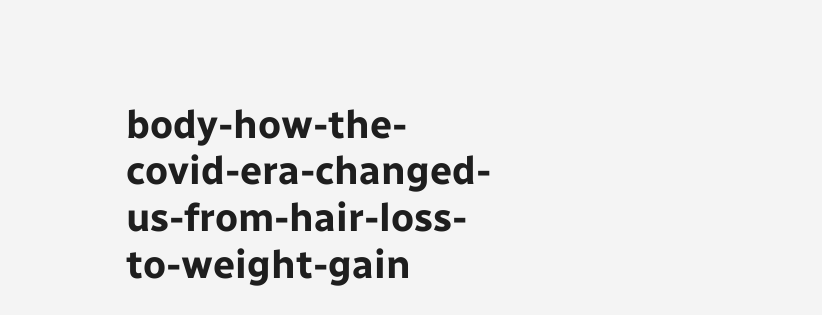body-how-the-covid-era-changed-us-from-hair-loss-to-weight-gain